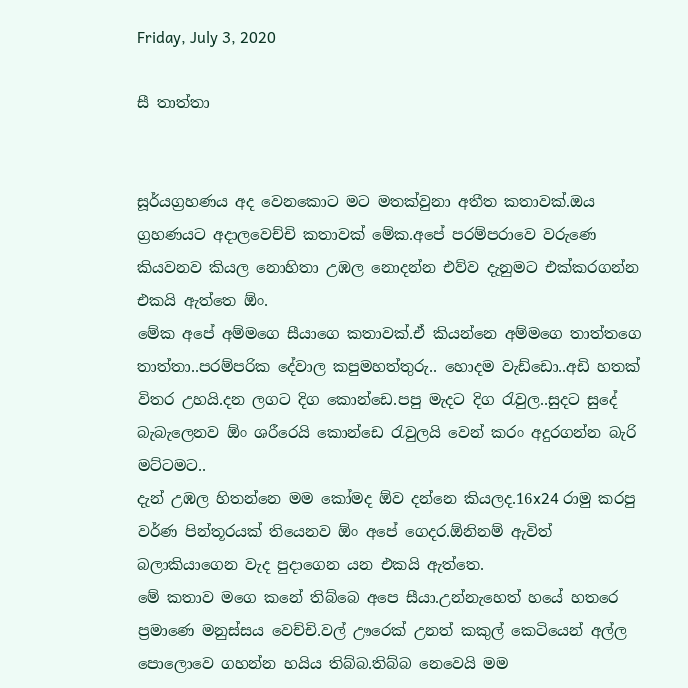Friday, July 3, 2020

සී තාත්තා


සූර්යග්‍රහණය අද වෙනකොට මට මතක්වුනා අතීත කතාවක්.ඔය ග්‍රහණයට අදාලවෙච්චි කතාවක් මේක.අපේ පරම්පරාවෙ වරුණෙ කියවනව කියල නොහිතා උඹල නොදන්න එව්ව දැනුමට එක්කරගන්න එකයි ඇත්තෙ ඕං.
මේක අපේ අම්මගෙ සීයාගෙ කතාවක්.ඒ කියන්නෙ අම්මගෙ තාත්තගෙ තාත්තා..පරම්පරික දේවාල කපුමහත්තුරු.. හොදම වැඩ්ඩො..අඩි හතක් විතර උහයි.දන ලගට දිග කොන්ඩෙ.පපු මැදට දිග රැවුල..සුදට සුදේ බැබැලෙනව ඕං ශරීරෙයි කොන්ඩෙ රැවුලයි වෙන් කරං අදුරගන්න බැරි මට්ටමට..
දැන් උඹල හිතන්නෙ මම කෝමද ඕව දන්නෙ කියලද.16x24 රාමු කරපු වර්ණ පින්තූරයක් තියෙනව ඕං අපේ ගෙදර.ඕනිනම් ඇවිත් බලාකියාගෙන වැද පුදාගෙන යන එකයි ඇත්තෙ.
මේ කතාව මගෙ කනේ තිබ්බෙ අපෙ සීයා.උන්නැහෙත් හයේ හතරෙ ප්‍රමාණෙ මනුස්සය වෙච්චි.වල් ඌරෙක් උනත් කකුල් කෙටියෙන් අල්ල පොලොවෙ ගහන්න හයිය තිබ්බ.තිබ්බ නෙවෙයි මම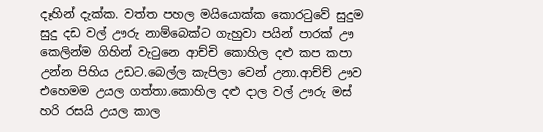දෑහින් දැක්ක. වත්ත පහල මයියොක්ක කොරටුවේ සුදුම සුදු දඩ වල් ඌරු නාම්බෙක්ට ගැහුවා පයින් පාරක් ඌ කෙලින්ම ගිහින් වැටුනෙ ආච්චි කොහිල දළු කප කපා උන්න පිහිය උඩට.බෙල්ල කැපිලා වෙන් උනා.ආච්ච් ඌව එහෙමම උයල ගත්තා.කොහිල දළු දාල වල් ඌරු මස් හරි රසයි උයල කාල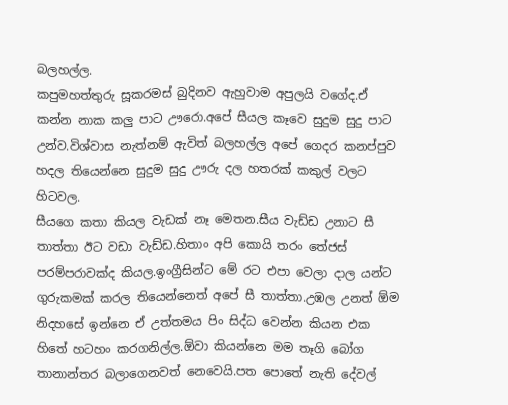බලහල්ල.
කපුමහත්තුරු සූකරමස් බුදිනව ඇහුවාම අපුලයි වගේද.ඒ කන්න නාක කලු පාට ඌරො.අපේ සීයල කෑවෙ සුදුම සුදු පාට උන්ව.විශ්වාස නැත්නම් ඇවිත් බලහල්ල අපේ ගෙදර කනප්පුව හදල තියෙන්නෙ සුදුම සුදු ඌරු දල හතරක් කකුල් වලට හිටවල.
සීයගෙ කතා කියල වැඩක් නෑ මෙතන.සීය වැඩ්ඩ උනාට සී තාත්තා ඊට වඩා වැඩ්ඩ.හිතාං අපි කොයි තරං තේජස් පරම්පරාවක්ද කියල.ඉංග්‍රීසින්ට මේ රට එපා වෙලා දාල යන්ට ගුරුකමක් කරල තියෙන්නෙත් අපේ සී තාත්තා.උඹල උනත් ඕම නිදහසේ ඉන්නෙ ඒ උත්තමය පිං සිද්ධ වෙන්න කියන එක හිතේ හටහං කරගනිල්ල.ඕවා කියන්නෙ මම තෑගි බෝග තානාන්තර බලාගෙනවත් නෙවෙයි.පත පොතේ නැති දේවල්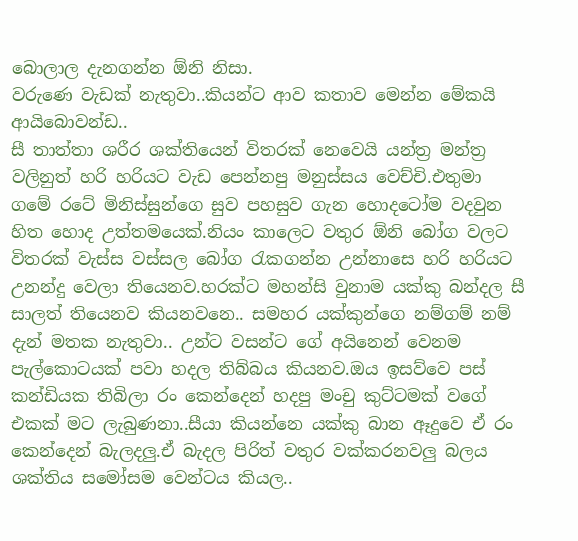බොලාල දැනගන්න ඕනි නිසා.
වරුණෙ වැඩක් නැතුවා..කියන්ට ආව කතාව මෙන්න මේකයි ආයිබොවන්ඩ..
සී තාත්තා ශරීර ශක්තියෙන් විතරක් නෙවෙයි යන්ත්‍ර මන්ත්‍ර වලිනුත් හරි හරියට වැඩ පෙන්නපු මනුස්සය වෙච්චි.එතුමා ගමේ රටේ මිනිස්සුන්ගෙ සුව පහසුව ගැන හොදටෝම වදවුන හිත හොද උත්තමයෙක්.නියං කාලෙට වතුර ඕනි බෝග වලට විතරක් වැස්ස වස්සල බෝග රැකගන්න උන්නාසෙ හරි හරියට උනන්දු වෙලා තියෙනව.හරක්ට මහන්සි වුනාම යක්කු බන්දල සී සාලත් තියෙනව කියනවනෙ.. සමහර යක්කුන්ගෙ නම්ගම් නම් දැන් මතක නැතුවා.. උන්ට වසන්ට ගේ අයිනෙන් වෙනම පැල්කොටයක් පවා හදල තිබ්බය කියනව.ඔය ඉසව්වෙ පස් කන්ඩියක තිබිලා රං කෙන්දෙන් හදපු මංචු කුට්ටමක් වගේ එකක් මට ලැබුණනා..සීයා කියන්නෙ යක්කු බාන ඈදුවෙ ඒ රං කෙන්දෙන් බැලදලු.ඒ බැදල පිරිත් වතුර වක්කරනවලු බලය ශක්තිය සමෝසම වෙන්ටය කියල..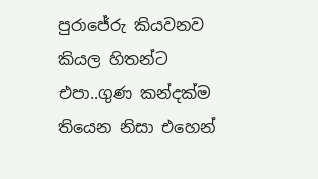පුරාජේරු කියවනව කියල හිතන්ට එපා..ගුණ කන්දක්ම තියෙන නිසා එහෙන්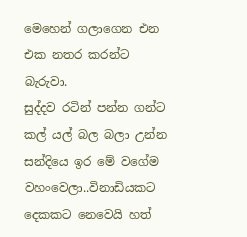මෙහෙන් ගලාගෙන එන එක නතර කරන්ට බැරුවා.
සුද්දව රටින් පන්න ගන්ට කල්‍ යල් බල බලා උන්න සන්දියෙ ඉර මේ වගේම වහංවෙලා..විනාඩියකට දෙකකට නෙවෙයි හත්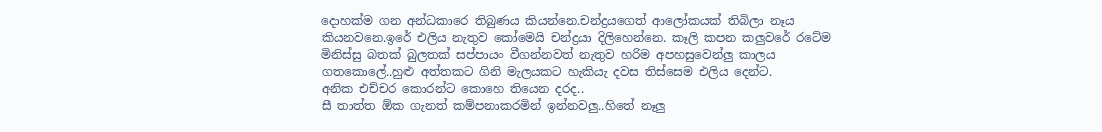දොහක්ම ගන අන්ධකාරෙ තිබුණය කියන්නෙ.චන්ද්‍රයගෙත් ආලෝකයක් තිබිලා නෑය කියනවනෙ.ඉරේ එලිය නැතුව කෝමෙයි චන්ද්‍රයා දිලිහෙන්නෙ. කෑලි කපන කලුවරේ රටේම මිනිස්සු බතක් බුලතක් සප්පායං වීගන්නවත් නැතුව හරිම අපහසුවෙන්ලු කාලය ගතකොලේ..හුළු අත්තකට ගිනි මැලයකට හැකියැ දවස තිස්සෙම එලිය දෙන්ට.
අනික එච්චර කොරන්ට කොහෙ තියෙන දරද..
සී තාත්ත ඕක ගැනත් කම්පනාකරමින් ඉන්නවලු..හිතේ නෑලු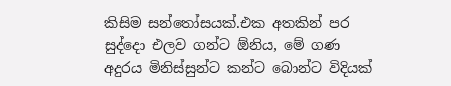කිසිම සන්තෝසයක්.එක අතකින් පර සුද්දො එලව ගන්ට ඕනිය, මේ ගණ අදුරය මිනිස්සුන්ට කන්ට බොන්ට විදියක්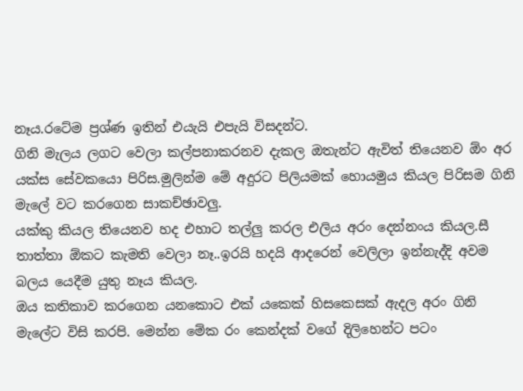නෑය.රටේම ප්‍රශ්ණ ඉතින් එයැයි එපැයි විසදන්ට.
ගිනි මැලය ලගට වෙලා කල්පනාකරනව දැකල ඔතැන්ට ඇවිත් තියෙනව ඕං අර යක්ස සේවකයො පිරිස.මුලින්ම මේ අදුරට පිලියමක් හොයමුය කියල පිරිසම ගිනි මැලේ වට කරගෙන සාකච්ඡාවලු.
යක්කු කියල තියෙනව හද එහාට තල්ලු කරල එලිය අරං දෙන්නංය කියල.සී තාත්තා ඕකට කැමති වෙලා නෑ..ඉරයි හදයි ආදරෙන් වෙලිලා ඉන්නැද්දි අවම බලය යෙදීම යුතු නෑය කියල.
ඔය කතිකාව කරගෙන යනකොට එක් යකෙක් හිසකෙසක් ඇදල අරං ගිනි මැලේට විසි කරපි. මෙන්න මේක රං කෙන්දක් වගේ දිලිහෙන්ට පටං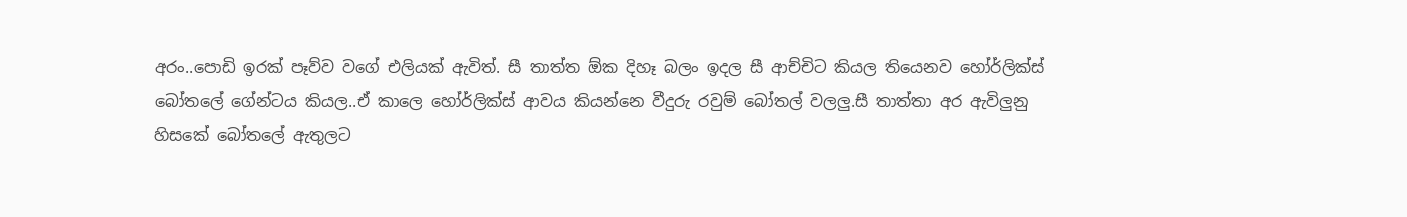අරං..පොඩි ඉරක් පෑව්ව වගේ එලියක් ඇවිත්. සී තාත්ත ඕක දිහෑ බලං ඉදල සී ආච්චිට කියල තියෙනව හෝර්ලික්ස් බෝතලේ ගේන්ටය කියල..ඒ කාලෙ හෝර්ලික්ස් ආවය කියන්නෙ වීදුරු රවුම් බෝතල් වලලු.සී තාත්තා අර ඇවිලුනු හිසකේ බෝතලේ ඇතුලට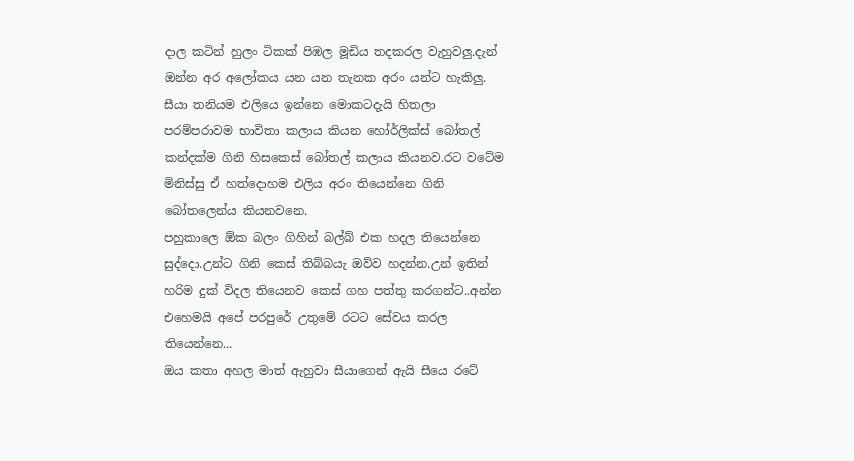දාල කටින් හුලං ටිකක් පිඹල මූඩිය තදකරල වැහුවලු.දැන් ඔන්න අර අලෝකය යන යන තැනක අරං යන්ට හැකිලු. සීයා තනියම එලියෙ ඉන්නෙ මොකටදැයි හිතලා පරම්පරාවම භාවිතා කලාය කියන හෝර්ලික්ස් බෝතල් කන්දක්ම ගිනි හිසකෙස් බෝතල් කලාය කියනව.රට වටේම මිනිස්සු ඒ හත්දොහම එලිය අරං තියෙන්නෙ ගිනි බෝතලෙන්ය කියනවනෙ.
පහුකාලෙ ඕක බලං ගිහින් බල්බ් එක හදල තියෙන්නෙ සුද්දො.උන්ට ගිනි කෙස් තිබ්බයැ ඔව්ව හදන්න.උන් ඉතින් හරිම දුක් විදල තියෙනව කෙස් ගහ පත්තු කරගන්ට..අන්න එහෙමයි අපේ පරපුරේ උතුමේ රටට සේවය කරල තියෙන්නෙ...
ඔය කතා අහල මාත් ඇහුවා සීයාගෙන් ඇයි සීයෙ රටේ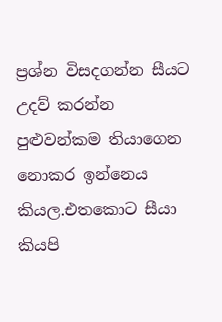ප්‍රශ්න විසදගන්න සීයට උදව් කරන්න පුළුවන්කම තියාගෙන නොකර ඉන්නෙය කියල.එතකොට සීයා කියපි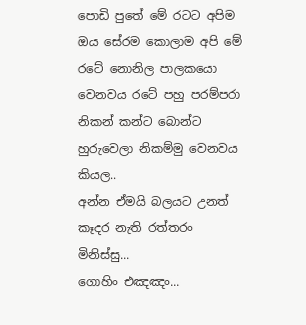පොඩි පුතේ මේ රටට අපිම ඔය සේරම කොලාම අපි මේ රටේ නොනිල පාලකයො වෙනවය රටේ පහු පරම්පරා නිකන් කන්ට බොන්ට හුරුවෙලා නිකම්මු වෙනවය කියල..
අන්න ඒමයි බලයට උනත් කෑදර නැති රත්තරං මිනිස්සු...
ගොහිං එඤඤං...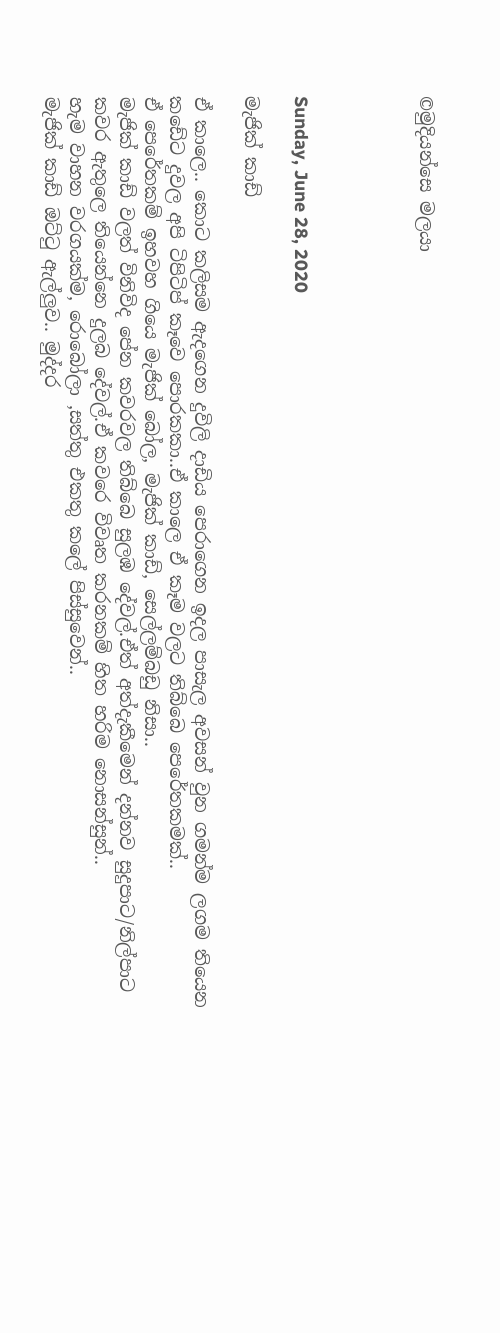©මුදියන්සෙ මලයා




Sunday, June 28, 2020

මැජික් කාඩ්

ඒ කාලෙ.. කොට කලිසම ඇදගෙන දුවිලි දාඩිය පෙරාගෙන ඉදල පාසැල අවසන් වුන ගමන්ම ලගම තියෙන කඩේට දුවල අපි ටිපිටිප් කෑවෙ පොරකකා..ඒ කාලෙ ඒ කෑම වලට තිබ්බෙ පෙරේතකමක්..
ඒ පෙරේතකම් ඉහවහ ගියෙ මැජික් බෝල, මැජික් කාඩ්, සෙල්ලම්බඩු නිසා..
මැජික් කාඩ් වලත් විනිවිද පේන කවරවල තිබ්බෙ සුලඹ දේවල්.ඒත් අත්දැකීමෙන් දන්නව සුදුපාට/නිල්පාට කවර ඇතුලෙ තියෙන්නෙ දුලබ දේවල්.ඒ කවරෙ විවෘත කරනකම් හිත හරිම නොසන්සුන්..
හැම වාහන වරගයක්ම, රොබෝලා ,සත්තු එකතු කලේ පිස්සුවෙන්..
මැජික් කාඩ් ඔට්ටු ඇල්ලුව.. මුද්දර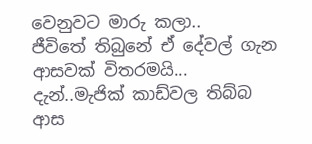වෙනුවට මාරු කලා..
ජීවිතේ තිබුනේ ඒ දේවල් ගැන ආසවක් විතරමයි...
දැන්..මැජික් කාඩ්වල තිබ්බ ආස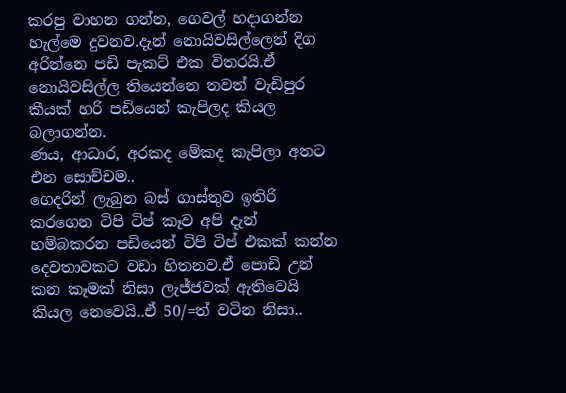කරපු වාහන ගන්න, ගෙවල් හදාගන්න හැල්මෙ දුවනව.දැන් නොයිවසිල්ලෙන් දිග අරින්නෙ පඩි පැකට් එක විතරයි.ඒ නොයිවසිල්ල තියෙන්නෙ තවත් වැඩිපුර කීයක් හරි පඩියෙන් කැපිලද කියල බලාගන්න.
ණය, ආධාර, අරකද මේකද කැපිලා අතට එන සොච්චම..
ගෙදරින් ලැබුන බස් ගාස්තුව ඉතිරි කරගෙන ටිපි ටිප් කෑව අපි දැන් හම්බකරන පඩියෙන් ටිපි ටිප් එකක් කන්න දෙවතාවකට වඩා හිතනව.ඒ පොඩි උන් කන කෑමක් නිසා ලැජ්ජවක් ඇතිවෙයි කියල නෙවෙයි..ඒ 50/=ත් වටින නිසා..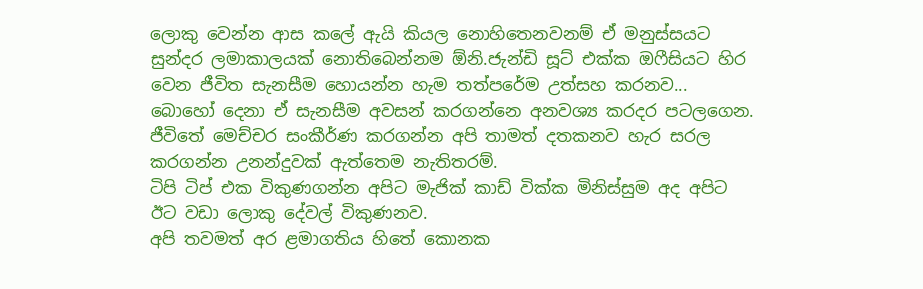ලොකු වෙන්න ආස කලේ ඇයි කියල නොහිතෙනවනම් ඒ මනුස්සයට සුන්දර ලමාකාලයක් නොතිබෙන්නම ඕනි.ජැන්ඩි සූට් එක්ක ඔෆීසියට හිර වෙන ජීවිත සැනසීම හොයන්න හැම තත්පරේම උත්සහ කරනව...
බොහෝ දෙනා ඒ සැනසීම අවසන් කරගන්නෙ අනවශ්‍ය කරදර පටලගෙන.
ජීවිතේ මෙච්චර සංකීර්ණ කරගන්න අපි තාමත් දතකනව හැර සරල කරගන්න උනන්දුවක් ඇත්තෙම නැතිතරම්.
ටිපි ටිප් එක විකුණගන්න අපිට මැජික් කාඩ් වික්ක මිනිස්සුම අද අපිට ඊට වඩා ලොකු දේවල් විකුණනව.
අපි තවමත් අර ළමාගතිය හිතේ කොනක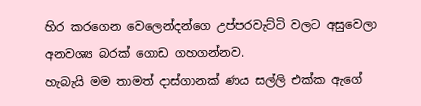හිර කරගෙන වෙලෙන්දන්ගෙ උප්පරවැට්ටි වලට අසුවෙලා අනවශ්‍ය බරක් ගොඩ ගහගන්නව.
හැබැයි මම තාමත් දාස්ගානක් ණය සල්ලි එක්ක ඇගේ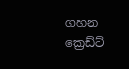ගහන ක්‍රෙඩ්ට්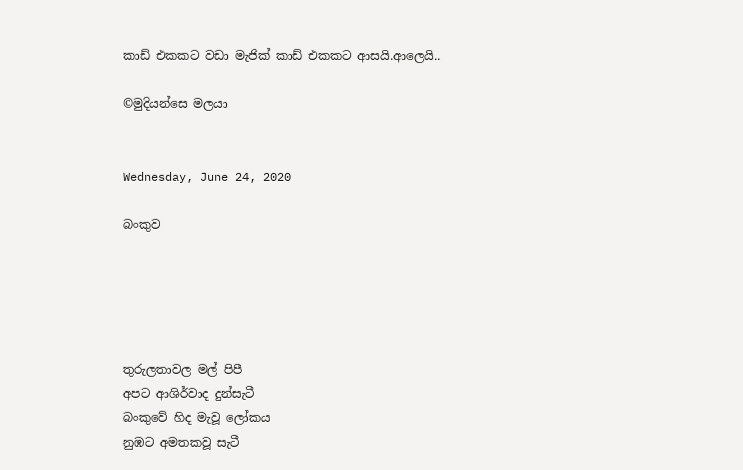කාඩ් එකකට වඩා මැජික් කාඩ් එකකට ආසයි.ආලෙයි..

©මුදියන්සෙ මලයා


Wednesday, June 24, 2020

බංකුව





තුරුලතාවල මල් පිපී
අපට ආශිර්වාද දුන්සැටී
බංකුවේ හිද මැවූ ලෝකය
නුඹට අමතකවූ සැටී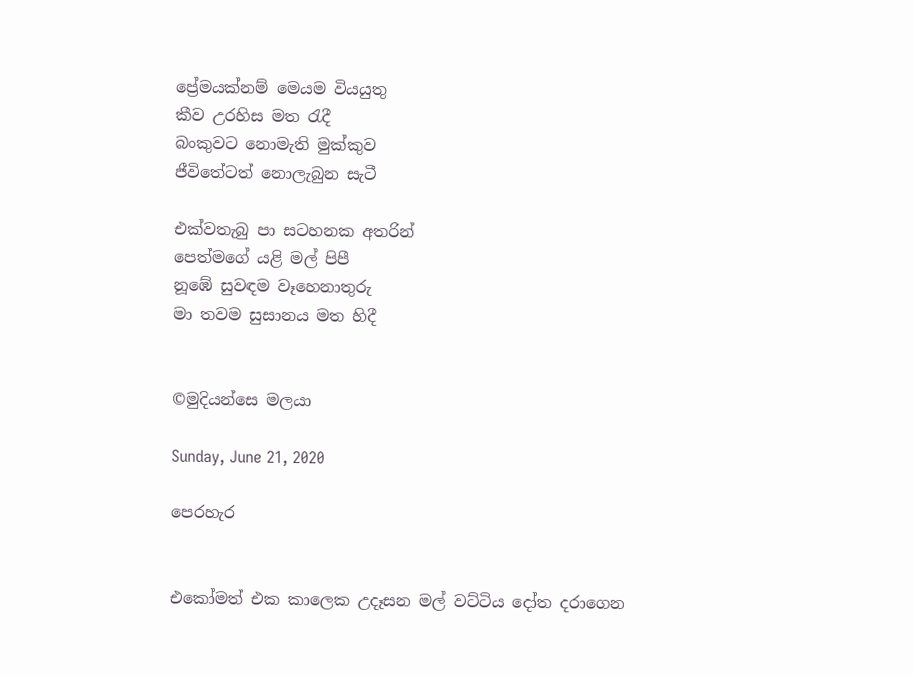ප්‍රේමයක්නම් මෙයම වියයුතු
කීව උරහිස මත රැදී
බංකුවට නොමැති මුක්කුව
ජීවිතේටත් නොලැබුන සැටී

එක්වතැබු පා සටහනක අතරින්
පෙත්මගේ යළි මල් පිපී
නූඹේ සුවඳම වෑහෙනාතුරු
මා තවම සුසානය මත හිදී


©මුදියන්සෙ මලයා

Sunday, June 21, 2020

පෙරහැර


එකෝමත් එක කාලෙක උදෑසන මල් වට්ටිය දෝත දරාගෙන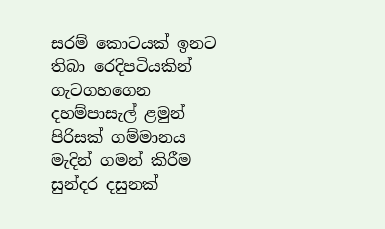සරම් කොටයක් ඉනට තිබා රෙදිපටියකින් ගැටගහගෙන දහම්පාසැල් ළමුන් පිරිසක් ගම්මානය මැදින් ගමන් කිරීම සුන්දර දසුනක්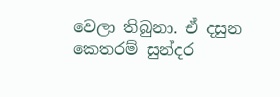වෙලා තිබුනා. ඒ දසුන කෙතරම් සුන්දර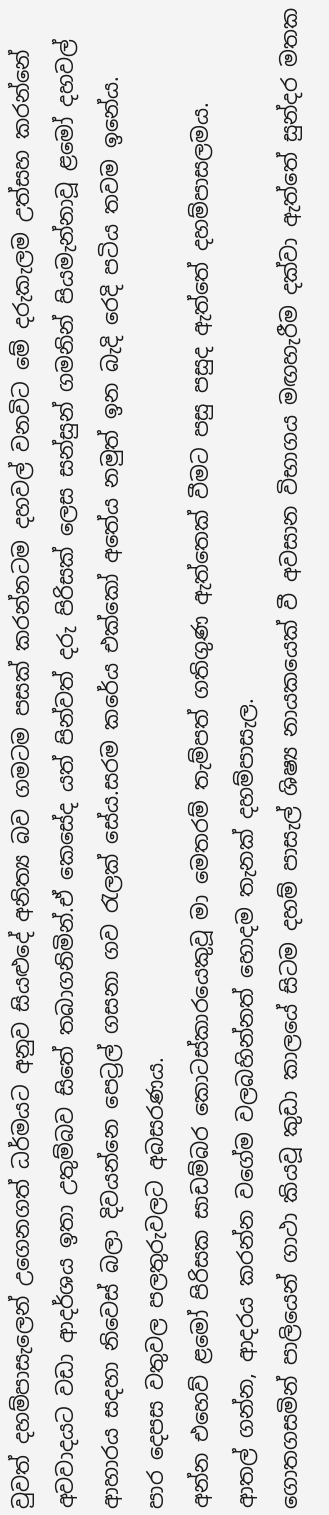වුවත් දහම්පාසැලෙන් උගෙනගත් ධර්මයට අනුව සියළුදේ අනිත්‍ය බව ගමටම පසක් කරන්නටම දහවල් වනවිට මේ දරුකැලම උත්සහ කරන්නේ අවවාදයට වඩා ආදර්ශය ඉතා උතුම්බව සිතේ තබාගනිමින්.ඒ කෙසේද යත් පින්වත් දරු පිරිසක් ලෙස සන්සුන් ගමනින් පියමැන්නාවූ ළමෝ දහවල් ආහාරය සදහා නිවෙස් බලා දිවයන්නෙ පෙට්‍රල් ගසනා ගව රැලක් සේය.සරම කරේය එක්කෝ අතේය නමුත් ඉන බැදි රෙදි පටිය තවම ඉනේය.
පාර දෙපස වතුවල පලතුරුවලට අබසරණය.
අන්න එහෙව් ළමෝ පිරිසක සාඩම්බර කොටස්කාරයෙකුවූ මා මෙතරම් තැම්පත් ගතිගුණ ඇත්තෙක් වීමට පසු පසුද ඇත්තේ දහම්පාසලමය.
ආතල් ගන්න, ආදරය කරන්න වගේම වලබහින්නත් හොදම තැනක් දහම්පාසැල.
ගොතගසමින් පාලියෙන් ගාථා කියවූ කුඩා කාලයේ සිටම දහම් පාසැල් ශිෂ්‍ය නායකයෙක් වී අවසාන විභාගය මඟහැරීම දක්වා ඇත්තේ සුන්දර මතක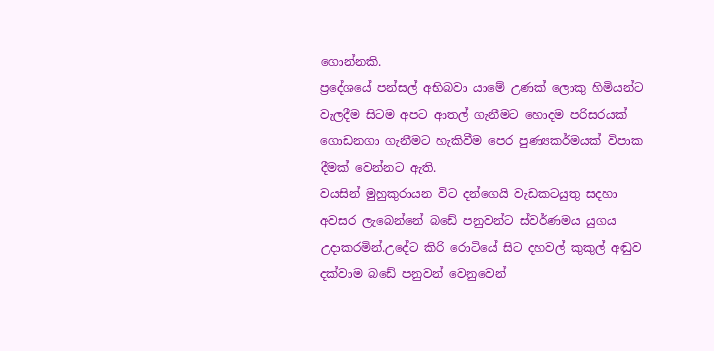ගොන්නකි.
ප්‍රදේශයේ පන්සල් අභිබවා යාමේ උණක් ලොකු හිමියන්ට වැලදීම සිටම අපට ආතල් ගැනීමට හොදම පරිසරයක් ගොඩනගා ගැනීමට හැකිවීම පෙර පුණ්‍යකර්මයක් විපාක දීමක් වෙන්නට ඇති.
වයසින් මුහුකුරායන විට දන්ගෙයි වැඩකටයුතු සදහා අවසර ලැබෙන්නේ බඩේ පනුවන්ට ස්වර්ණමය යුගය උදාකරමින්.උදේට කිරි රොටියේ සිට දහවල් කුකුල් අඬුව දක්වාම බඩේ පනුවන් වෙනුවෙන්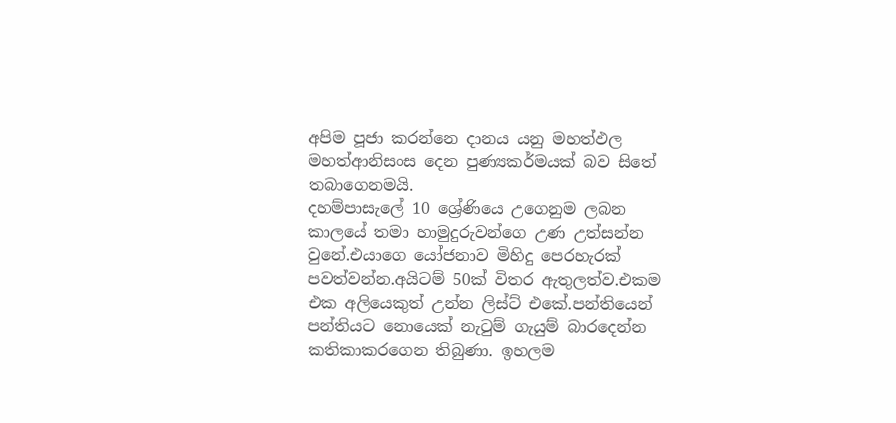අපිම පූජා කරන්නෙ දානය යනු මහත්ඵල මහත්ආනිසංස දෙන පුණ්‍යකර්මයක් බව සිතේ තබාගෙනමයි.
දහම්පාසැලේ 10 ශ්‍රේණියෙ උගෙනුම ලබන කාලයේ තමා හාමුදුරුවන්ගෙ උණ උත්සන්න වුනේ.එයාගෙ යෝජනාව මිහිදු පෙරහැරක් පවත්වන්න.අයිටම් 50ක් විතර ඇතුලත්ව.එකම එක අලියෙකුත් උන්න ලිස්ට් එකේ.පන්තියෙන් පන්තියට නොයෙක් නැටුම් ගැයුම් බාරදෙන්න කතිකාකරගෙන තිබුණා. ඉහලම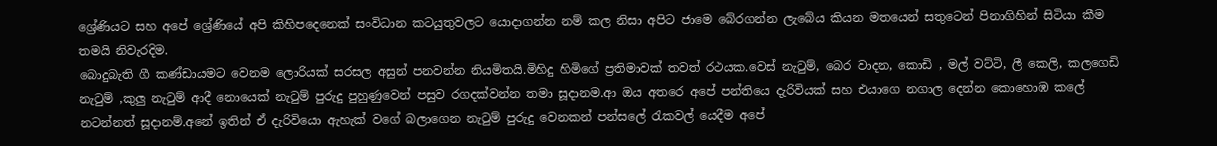ශ්‍රේණියට සහ අපේ ශ්‍රේණියේ අපි කිහිපදෙනෙක් සංවිධාන කටයුතුවලට යොදාගන්න නම් කල නිසා අපිට ජාමෙ බේරගන්න ලැබේය කියන මතයෙන් සතුටෙන් පිනාගිහින් සිටියා කීම තමයි නිවැරදිම.
බොදුබැති ගී කණ්ඩායමට වෙනම ලොරියක් සරසල අසුන් පනවන්න නියමිතයි.මිහිදු හිමිගේ ප්‍රතිමාවක් තවත් රථයක.වෙස් නැටුම්, බෙර වාදන, කොඩි , මල් වට්ටි, ලී කෙලි, කලගෙඩි නැටුම් ,කුලු නැටුම් ආදී නොයෙක් නැටුම් පුරුදු පුහුණුවෙන් පසුව රගදක්වන්න තමා සූදානම.ආ ඔය අතරෙ අපේ පන්තියෙ දැරිවියක් සහ එයාගෙ නගාල දෙන්න කොහොඹ කලේ නටන්නත් සූදානම්.අනේ ඉතින් ඒ දැරිවියො ඇහැක් වගේ බලාගෙන නැටුම් පුරුදු වෙනකන් පන්සලේ රැකවල් යෙදීම අපේ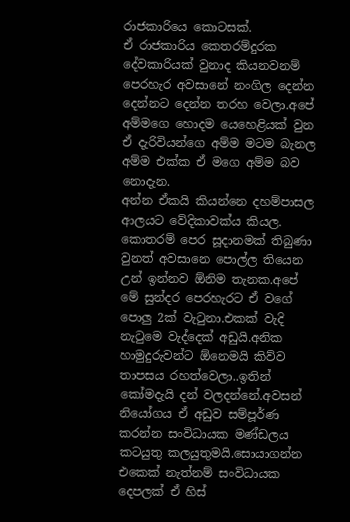රාජකාරියෙ කොටසක්.
ඒ රාජකාරිය කෙතරම්දුරක දේවකාරියක් වුනාද කියනවනම් පෙරහැර අවසානේ නංගිල දෙන්න දෙන්නට දෙන්න තරහ වෙලා.අපේ අම්මගෙ හොදම යෙහෙළියක් වුන ඒ දැරිවියන්ගෙ අම්ම මටම බැනල අම්ම එක්ක ඒ මගෙ අම්ම බව නොදැන.
අන්න ඒකයි කියන්නෙ දහම්පාසල ආලයට වේදිකාවක්ය කියල.
කොතරම් පෙර සූදානමක් තිබුණා වුනත් අවසානෙ පොල්ල තියෙන උන් ඉන්නව ඕනිම තැනක.අපේ මේ සුන්දර පෙරහැරට ඒ වගේ පොලු 2ක් වැටුනා.එකක් වැදි නැටුමෙ වැද්දෙක් අඩුයි.අනික හාමුදුරුවන්ට ඕනෙමයි කිව්ව තාපසය රහත්වෙලා..ඉතින් කෝමදැයි දන් වලදන්නේ.අවසන් නියෝගය ඒ අඩුව සම්පූර්ණ කරන්න සංවිධායක මණ්ඩලය කටයුතු කලයුතුමයි.සොයාගන්න එකෙක් නැත්නම් සංවිධායක දෙපලක් ඒ හිස්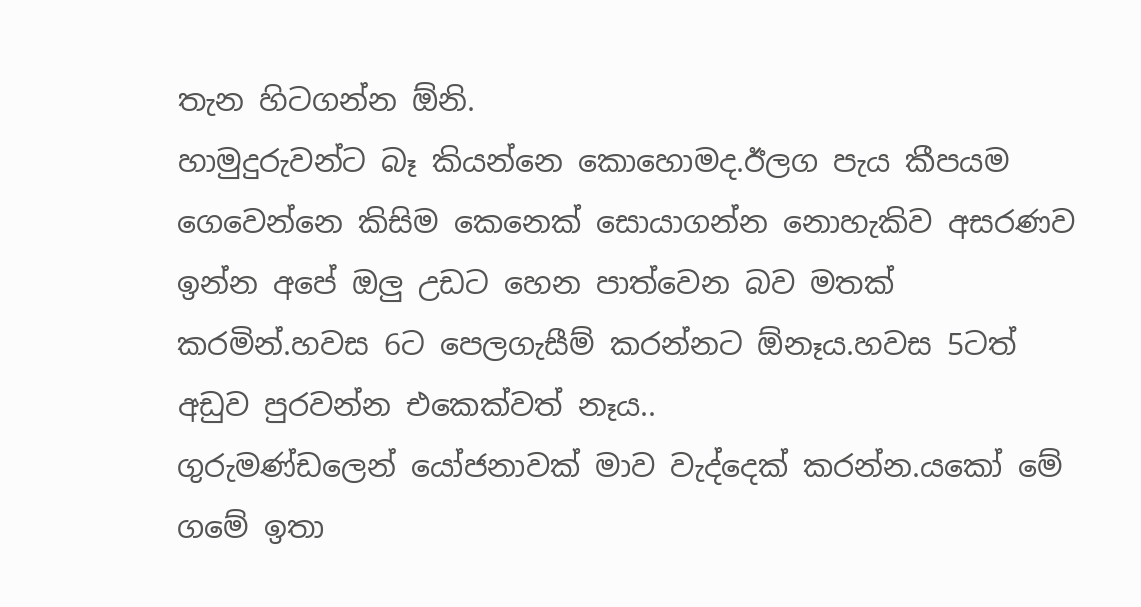තැන හිටගන්න ඕනි.
හාමුදුරුවන්ට බෑ කියන්නෙ කොහොමද.ඊලග පැය කීපයම ගෙවෙන්නෙ කිසිම කෙනෙක් සොයාගන්න නොහැකිව අසරණව ඉන්න අපේ ඔලු උඩට හෙන පාත්වෙන බව මතක් කරමින්.හවස 6ට පෙලගැසීම් කරන්නට ඕනෑය.හවස 5ටත් අඩුව පුරවන්න එකෙක්වත් නෑය..
ගුරුමණ්ඩලෙන් යෝජනාවක් මාව වැද්දෙක් කරන්න.යකෝ මේ ගමේ ඉතා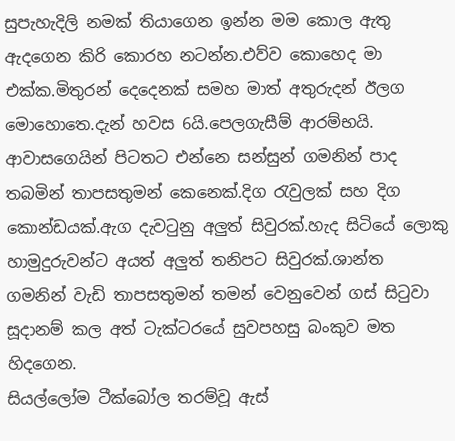සුපැහැදිලි නමක් තියාගෙන ඉන්න මම කොල ඇතු ඇදගෙන කිරි කොරහ නටන්න.එව්ව කොහෙද මා එක්ක.මිතුරන් දෙදෙනක් සමහ මාත් අතුරුදන් ඊලග මොහොතෙ.දැන් හවස 6යි.පෙලගැසීම් ආරම්භයි.
ආවාසගෙයින් පිටතට එන්නෙ සන්සුන් ගමනින් පාද තබමින් තාපසතුමන් කෙනෙක්.දිග රැවුලක් සහ දිග කොන්ඩයක්.ඇග දැවටුනු අලුත් සිවුරක්.හැද සිටියේ ලොකු හාමුදුරුවන්ට අයත් අලුත් තනිපට සිවුරක්.ශාන්ත ගමනින් වැඩි තාපසතුමන් තමන් වෙනුවෙන් ගස් සිටුවා සූදානම් කල අත් ටැක්ටරයේ සුවපහසු බංකුව මත හිදගෙන.
සියල්ලෝම ටීක්බෝල තරම්වූ ඇස්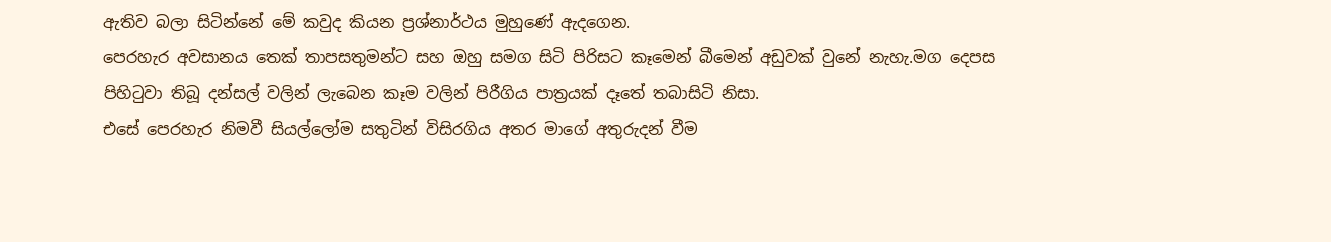ඇතිව බලා සිටින්නේ මේ කවුද කියන ප්‍රශ්නාර්ථය මුහුණේ ඇදගෙන.
පෙරහැර අවසානය තෙක් තාපසතුමන්ට සහ ඔහු සමග සිටි පිරිසට කෑමෙන් බීමෙන් අඩුවක් වුනේ නැහැ.මග දෙපස පිහිටුවා තිබූ දන්සල් වලින් ලැබෙන කෑම වලින් පිරීගිය පාත්‍රයක් දෑතේ තබාසිටි නිසා.
එසේ පෙරහැර නිමවී සියල්ලෝම සතුටින් විසිරගිය අතර මාගේ අතුරුදන් වීම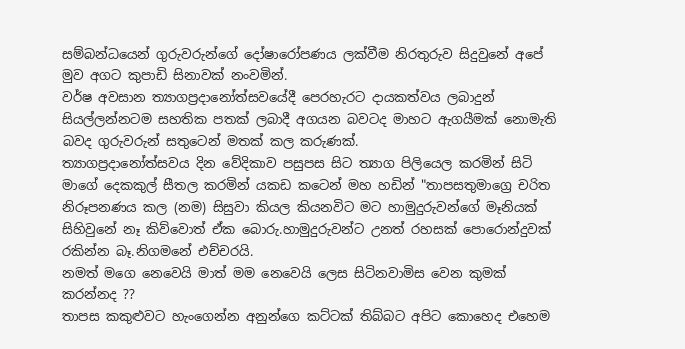සම්බන්ධයෙන් ගුරුවරුන්ගේ දෝෂාරෝපණය ලක්වීම නිරතුරුව සිදුවුනේ අපේ මුව අගට කුපාඩි සිනාවක් නංවමින්.
වර්ෂ අවසාන ත්‍යාගප්‍රදානෝත්සවයේදී පෙරහැරට දායකත්වය ලබාදුන් සියල්ලන්නටම සහතික පතක් ලබාදී අගයන බවටද මාහට ඇගයීමක් නොමැති බවද ගුරුවරුන් සතුටෙන් මතක් කල කරුණක්.
ත්‍යාගප්‍රදානෝත්සවය දින වේදිකාව පසුපස සිට ත්‍යාග පිලියෙල කරමින් සිටි මාගේ දෙකකුල් සීතල කරමින් යකඩ කටෙන් මහ හඩින් "තාපසතුමාග්‍රෙ චරිත නිරූපනණය කල (නම) සිසුවා කියල කියනවිට මට හාමුදුරුවන්ගේ මෑනියක් සිහිවුනේ නෑ කිව්වොත් ඒක බොරු.හාමුදුරුවන්ට උනත් රහසක් පොරොන්දුවක් රකින්න බෑ.නිගමනේ එච්චරයි.
නමත් මගෙ නෙවෙයි මාත් මම නෙවෙයි ලෙස සිටිනවාමිස වෙන කුමක් කරන්නද ??
තාපස කකුළුවට හැංගෙන්න අනුන්ගෙ කට්ටක් තිබ්බට අපිට කොහෙද එහෙම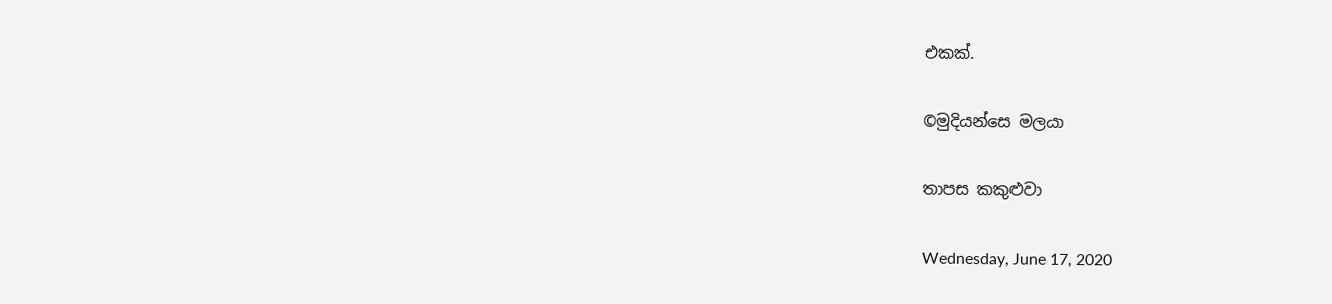එකක්.

©මුදියන්සෙ මලයා

තාපස කකුළුවා

Wednesday, June 17, 2020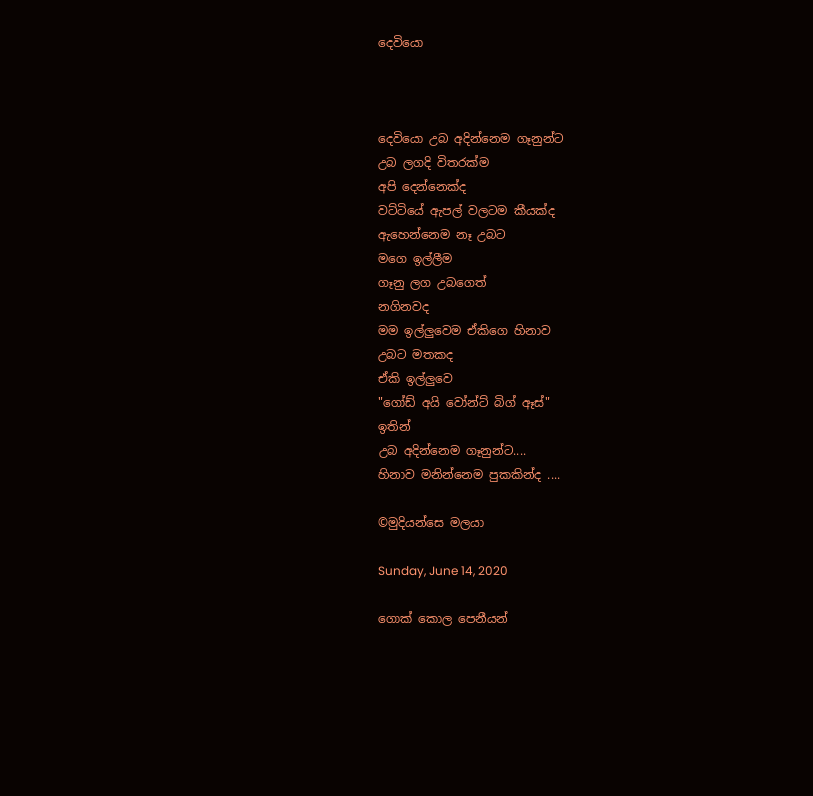දෙවියො



දෙවියො උබ අදින්නෙම ගෑනුන්ට
උබ ලගදි විතරක්ම
අපි දෙන්නෙක්ද
වට්ටියේ ඇපල් වලටම කීයක්ද
ඇහෙන්නෙම නෑ උබට
මගෙ ඉල්ලීම
ගෑනු ලග උබගෙත්
නගිනවද
මම ඉල්ලුවෙම ඒකිගෙ හිනාව
උබට මතකද
ඒකි ඉල්ලුවෙ
"ගෝඩ් අයි වෝන්ට් බිග් ඈස්"
ඉතින්
උබ අදින්නෙම ගෑනුන්ට....
හිනාව මනින්නෙම පුකකින්ද ....

©මුදියන්සෙ මලයා

Sunday, June 14, 2020

ගොක් කොල පෙනීයන්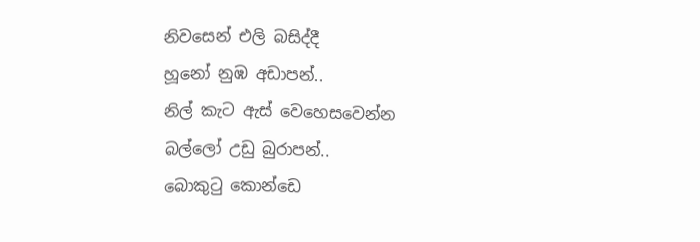නිවසෙන් එලි බසිද්දී
හූනෝ නුඹ අඩාපන්..
නිල් කැට ඇස් වෙහෙසවෙන්න
බල්ලෝ උඩු බුරාපන්..
බොකුටු කොන්ඩෙ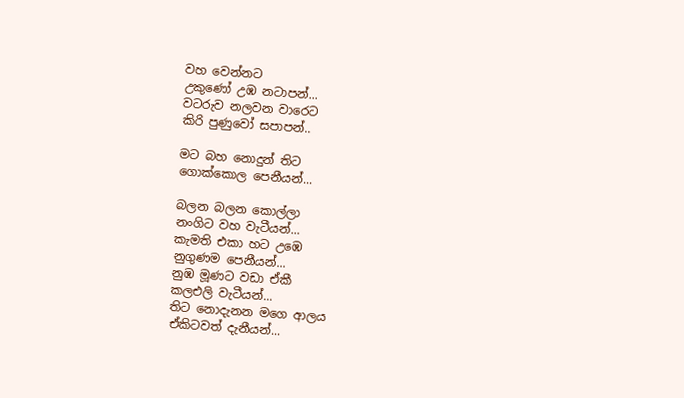වහ වෙන්නට
උකුණෝ උඹ නටාපන්...
වටරුව නලවන වාරෙට
කිරි පුණුවෝ සපාපන්..

මට බහ නොදුන් තිට
ගොක්කොල පෙනීයන්...

බලන බලන කොල්ලා
නංගිට වහ වැටීයන්...
කැමති එකා හට උඹෙ
නුගුණම පෙනීයන්...
නුඹ මූණට වඩා ඒකී
කලඑලි වැටීයන්...
තිට නොදැනන මගෙ ආලය
ඒකිටවත් දැනීයන්...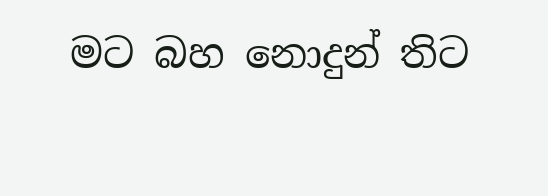මට බහ නොදුන් තිට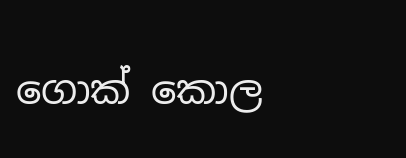ගොක් කොල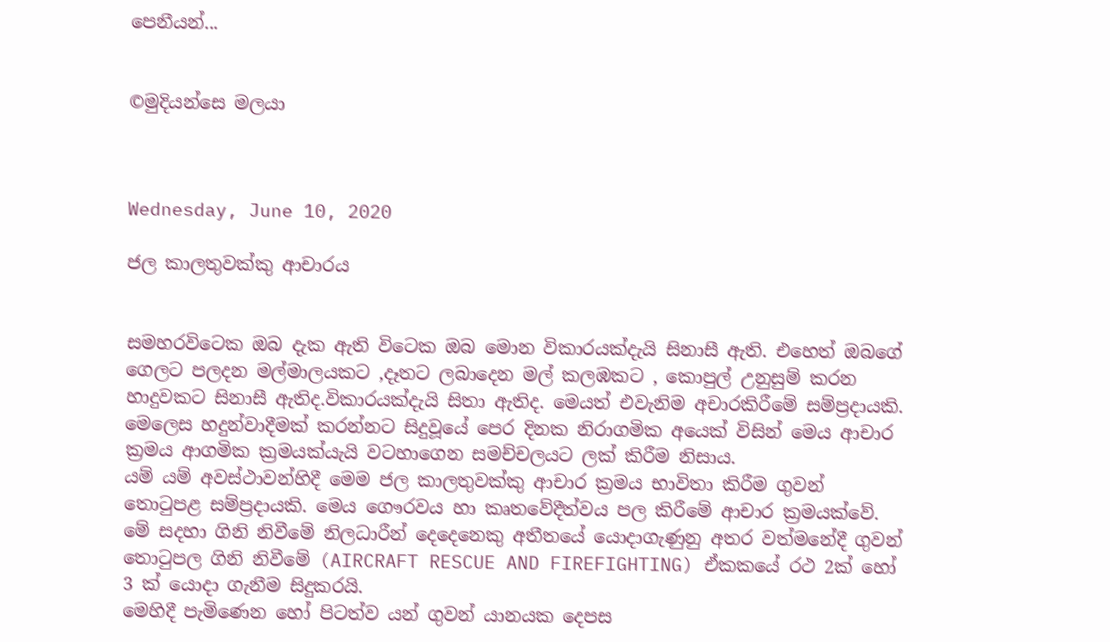පෙනීයන්...


©මුදියන්සෙ මලයා



Wednesday, June 10, 2020

ජල කාලතුවක්කු ආචාරය


සමහරවිටෙක ඔබ දැක ඇති විටෙක ඔබ මොන විකාරයක්දැයි සිනාසී ඇති. එහෙත් ඔබගේ ගෙලට පලදන මල්මාලයකට ,දෑතට ලබාදෙන මල් කලඹකට , කොපුල් උනුසුම් කරන හාදුවකට සිනාසී ඇතිද.විකාරයක්දැයි සිතා ඇතිද. මෙයත් එවැනිම අචාරකිරීමේ සම්ප්‍රදායකි. මෙලෙස හදුන්වාදීමක් කරන්නට සිදුවූයේ පෙර දිනක නිරාගමික අයෙක් විසින් මෙය ආචාර ක්‍රමය ආගමික ක්‍රමයක්යැයි වටහාගෙන සමච්චලයට ලක් කිරීම නිසාය.
යම් යම් අවස්ථාවන්හිදී මෙම ජල කාලතුවක්කු ආචාර ක්‍රමය භාවිතා කිරීම ගුවන් තොටුපළ සම්ප්‍රදායකි. මෙය ගෞරවය හා කෘතවේදීත්වය පල කිරීමේ ආචාර ක්‍රමයක්වේ.
මේ සදහා ගිනි නිවීමේ නිලධාරීන් දෙදෙනෙකු අතීතයේ යොදාගැණුනු අතර වත්මනේදී ගුවන් තොටුපල ගිනි නිවීමේ (AIRCRAFT RESCUE AND FIREFIGHTING) ඒකකයේ රථ 2ක් හෝ 3 ක් යොදා ගැනීම සිදුකරයි.
මෙහිදී පැමිණෙන හෝ පිටත්ව යන් ගුවන් යානයක දෙපස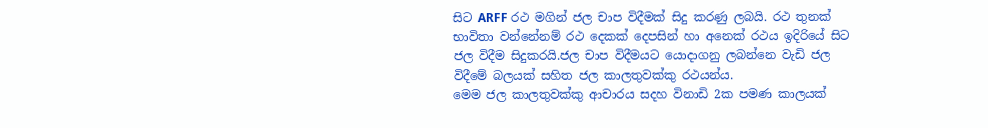සිට ARFF රථ මගින් ජල චාප විදීමක් සිදු කරණු ලබයි. රථ තුනක් භාවිතා වන්නේනම් රථ දෙකක් දෙපසින් හා අනෙක් රථය ඉදිරියේ සිට ජල විදීම සිදුකරයි.ජල චාප විදීමයට යොදාගනු ලබන්නෙ වැඩි ජල විදීමේ බලයක් සහිත ජල කාලතුවක්කු රථයන්ය.
මෙම ජල කාලතුවක්කු ආචාරය සදහ විනාඩි 2ක පමණ කාලයක්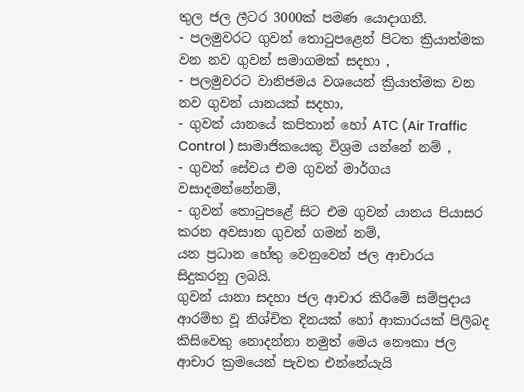තුල ජල ලීටර 3000ක් පමණ යොදාගනී.
- පලමුවරට ගුවන් තොටුපළෙන් පිටත ක්‍රියාත්මක වන නව ගුවන් සමාගමක් සදහා ,
- පලමුවරට වානිජමය වශයෙන් ක්‍රියාත්මක වන නව ගුවන් යානයක් සදහා,
- ගුවන් යානයේ කපිතාන් හෝ ATC (Air Traffic Control ) සාමාජිකයෙකු විශ්‍රම යන්නේ නම් ,
- ගුවන් සේවය එම ගුවන් මාර්ගය වසාදමන්නේනම්,
- ගුවන් තොටුපළේ සිට එම ගුවන් යානය පියාසර කරන අවසාන ගුවන් ගමන් නම්,
යන ප්‍රධාන හේතු වෙනුවෙන් ජල ආචාරය සිදුකරනු ලබයි.
ගුවන්‍ යානා සදහා ජල ආචාර කිරීමේ සම්ප්‍රදාය ආරම්භ වූ නිශ්චිත දිනයක් හෝ ආකාරයක් පිලිබද කිසිවෙකු නොදන්නා නමුත් මෙය නෞකා ජල ආචාර ක්‍රමයෙන් පැවත එන්නේයැයි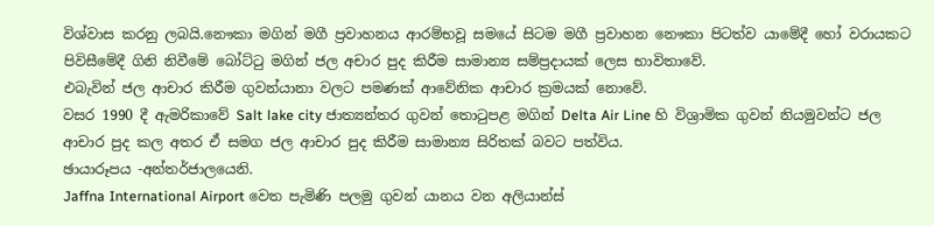විශ්වාස කරනු ලබයි.නෞකා මගින් මගී ප්‍රවාහනය ආරම්භවූ සමයේ සිටම මගී ප්‍රවාහන නෞකා පිටත්ව යාමේදී හෝ වරායකට පිවිසීමේදී ගිනි නිවීමේ බෝට්ටු මගින් ජල අචාර පුද කිරීම සාමාන්‍ය සම්ප්‍රදායක් ලෙස භාවිතාවේ.
එබැවින් ජල ආචාර කිරීම ගුවන්යානා වලට පමණක් ආවේනික ආචාර ක්‍රමයක් නොවේ.
වසර 1990 දී ඇමරිකාවේ Salt lake city ජාත්‍යන්තර ගුවන් තොටුපළ මගින් Delta Air Line හි විශ්‍රාමික ගුවන් නියමුවන්ට ජල ආචාර පුද කල අතර ඒ සමග ජල ආචාර පුද කිරීම සාමාන්‍ය සිරිතක් බවට පත්විය.
ඡායාරූපය -අන්තර්ජාලයෙනි.
Jaffna International Airport වෙත පැමිණි පලමු ගුවන් යානය වන අලියාන්ස්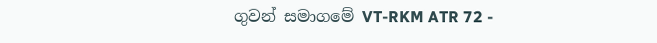ගුවන් සමාගමේ VT-RKM ATR 72 -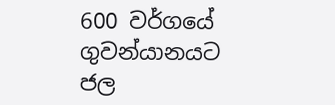600 වර්ගයේ ගුවන්යානයට ජල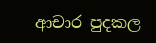ආචාර පුදකල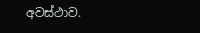අවස්ථාව.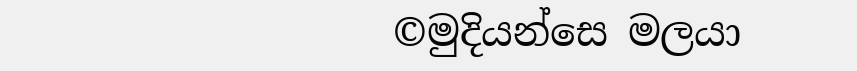©මුදියන්සෙ මලයා